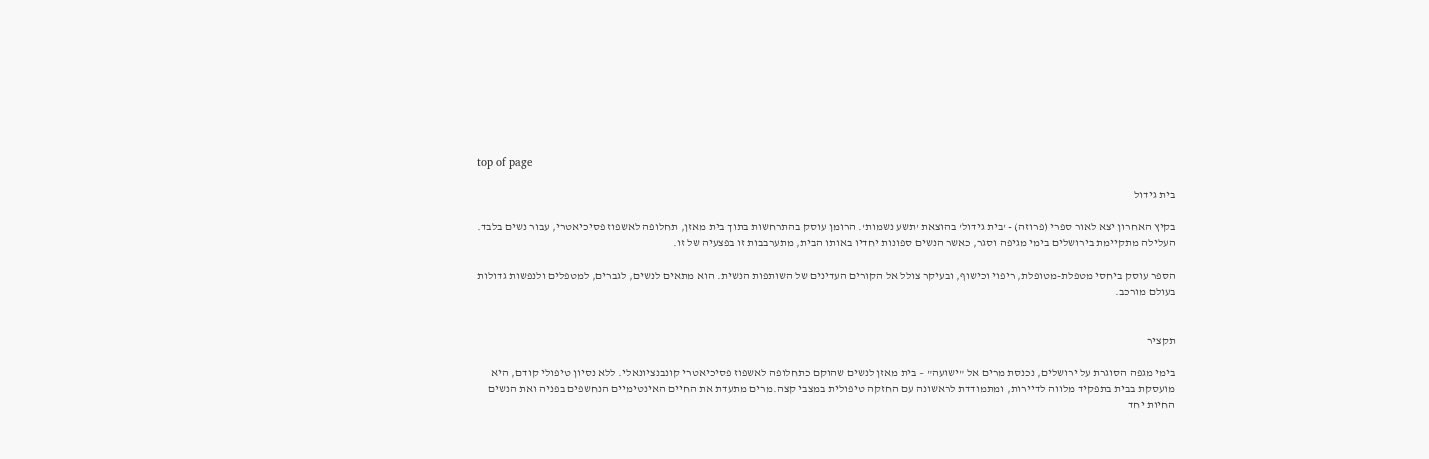top of page

בית גידול

בקיץ האחרון יצא לאור ספרי (פרוזה) - 'בית גידול' בהוצאת 'תשע נשמות'. הרומן עוסק בהתרחשות בתוך בית מאזן, תחלופה לאשפוז פסיכיאטרי, עבור נשים בלבד. העלילה מתקיימת בירושלים בימי מגיפה וסגר, כאשר הנשים ספונות יחדיו באותו הבית, מתערבבות זו בפצעיה של זו.

הספר עוסק ביחסי מטפלת-מטופלת, ריפוי וכישוף, ובעיקר צולל אל הקורים העדינים של השותפות הנשית. הוא מתאים לנשים, לגברים, למטפלים ולנפשות גדולות בעולם מורכב.


תקציר

בימי מגפה הסוגרת על ירושלים, נכנסת מרים אל "ישועה" – בית מאזן לנשים שהוקם כתחלופה לאשפוז פסיכיאטרי קונבנציונאלי. ללא נסיון טיפולי קודם, היא מועסקת בבית בתפקיד מלווה לדיירות, ומתמודדת לראשונה עם החזקה טיפולית במצבי קצה.מרים מתעדת את החיים האינטימיים הנחשפים בפניה ואת הנשים החיות יחד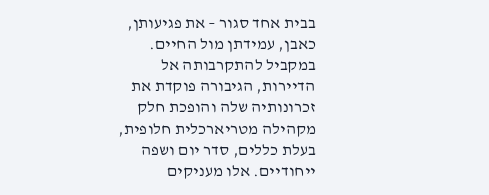בבית אחד סגור – את פגיעותן, כאבן, עמידתן מול החיים. במקביל להתקרבותה אל הדיירות, הגיבורה פוקדת את זכרונותיה שלה והופכת חלק מקהילה מטריארכלית חלופית, בעלת כללים, סדר יום ושפה ייחודיים. אלו מעניקים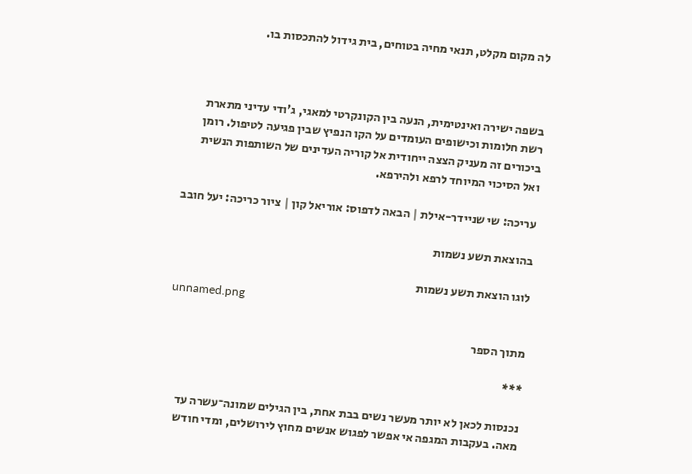לה מקום מקלט, תנאי מחיה בטוחים, בית גידול להתכסות בו.



בשפה ישירה ואינטימית, הנעה בין הקונקרטי למאגי, ג'ודי עדיני מתארת רשת חלומות וכישופים העומדים על הקו הנפיץ שבין פגיעה לטיפול. רומן ביכורים זה מעניק הצצה ייחודית אל קוריה העדינים של השותפות הנשית ואל הסיכוי המיוחד לרפא ולהירפא.

עריכה: שי שניידר-אילת | הבאה לדפוס: אוריאל קון | ציור כריכה: יעל חובב

בהוצאת תשע נשמות

לוגו הוצאת תשע נשמות
unnamed.png

מתוך הספר

***

נכנסות לכאן לא יותר מעשר נשים בבת אחת, בין הגילים שמונה־עשרה עד מאה. בעקבות המגפה אי אפשר לפגוש אנשים מחוץ לירושלים, ומדי חודש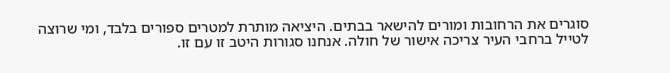סוגרים את הרחובות ומורים להישאר בבתים. היציאה מותרת למטרים ספורים בלבד, ומי שרוצה לטייל ברחבי העיר צריכה אישור של חולה. אנחנו סגורות היטב זו עם זו.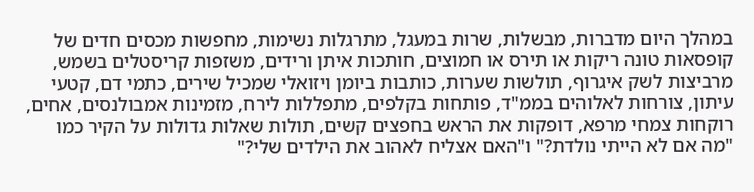במהלך היום מדברות, מבשלות, שרות במעגל, מתרגלות נשימות, מחפשות מכסים חדים של קופסאות טונה ריקות או תירס או חמוצים, חותכות איתן ורידים, משזפות קריסטלים בשמש, מרביצות לשק איגרוף, תולשות שערות, כותבות ביומן ויזואלי שמכיל שירים, כתמי דם, קטעי עיתון, צורחות לאלוהים בממ"ד, פותחות בקלפים, מתפללות לירח, מזמינות אמבולנסים, אחים, רוקחות צמחי מרפא, דופקות את הראש בחפצים קשים, תולות שאלות גדולות על הקיר כמו "מה אם לא הייתי נולדת?" ו"האם אצליח לאהוב את הילדים שלי?"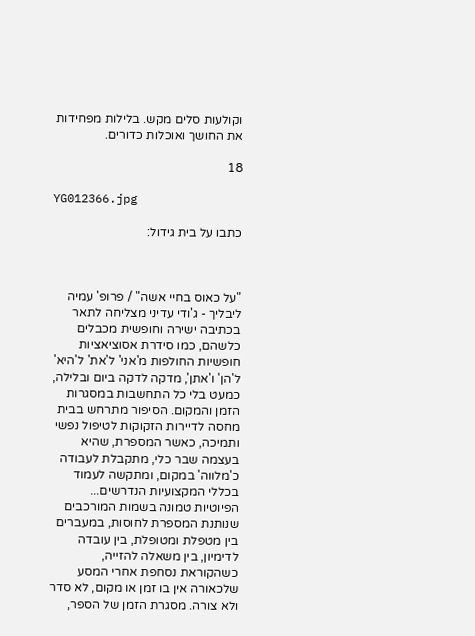וקולעות סלים מקש. בלילות מפחידות את החושך ואוכלות כדורים.

18

YG012366.jpg

כתבו על בית גידול:



"על כאוס בחיי אשה" / פרופ' עמיה ליבליך - ג'ודי עדיני מצליחה לתאר בכתיבה ישירה וחופשית מכבלים כלשהם, כמו סידרת אסוציאציות חופשיות החולפות מ'אני' ל'את' ל'היא' ל'הן' ו'אתן', מדקה לדקה ביום ובלילה, כמעט בלי כל התחשבות במסגרות הזמן והמקום. הסיפור מתרחש בבית מחסה לדיירות הזקוקות לטיפול נפשי ותמיכה, כאשר המספרת, שהיא בעצמה שבר כלי, מתקבלת לעבודה כ'מלווה' במקום, ומתקשה לעמוד בכללי המקצועיות הנדרשים... הפיוטיות טמונה בשמות המורכבים שנותנת המספרת לחוסות, במעברים בין מטפלת ומטופלת, בין עובדה לדימיון, בין משאלה להזייה, כשהקוראת נסחפת אחרי המסע שלכאורה אין בו זמן או מקום, לא סדר ולא צורה. מסגרת הזמן של הספר,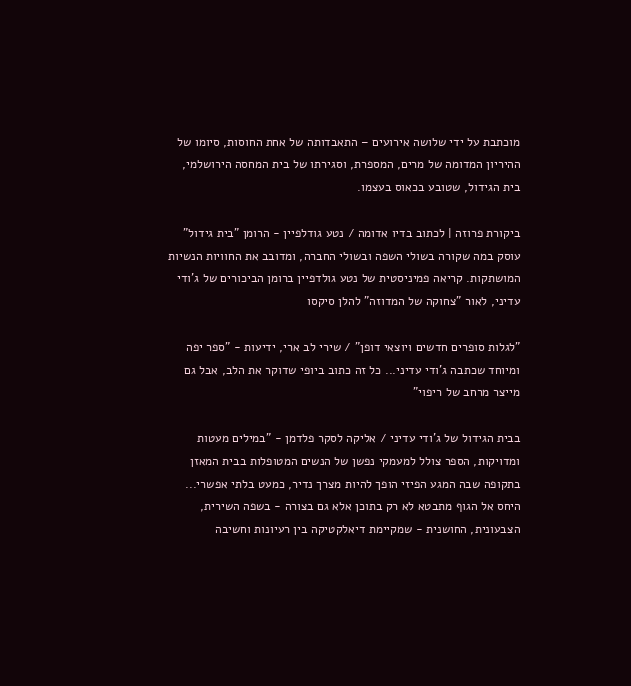מוכתבת על ידי שלושה אירועים – התאבדותה של אחת החוסות, סיומו של ההיריון המדומה של מרים, המספרת, וסגירתו של בית המחסה הירושלמי, בית הגידול, שטובע בכאוס בעצמו.

ביקורת פרוזה | לכתוב בדיו אדומה / נטע גודלפיין - הרומן "בית גידול" עוסק במה שקורה בשולי השפה ובשולי החברה, ומדובב את החוויות הנשיות המושתקות. קריאה פמיניסטית של נטע גולדפיין ברומן הביכורים של ג'ודי עדיני, לאור "צחוקה של המדוזה" להלן סיקסו

"לגלות סופרים חדשים ויוצאי דופן" / שירי לב ארי, ידיעות - "ספר יפה ומיוחד שכתבה ג'ודי עדיני... כל זה כתוב ביופי שדוקר את הלב, אבל גם מייצר מרחב של ריפוי"

בבית הגידול של ג'ודי עדיני / אליקה לסקר פלדמן - "במילים מעטות ומדויקות, הספר צולל למעמקי נפשן של הנשים המטופלות בבית המאזן בתקופה שבה המגע הפיזי הופך להיות מצרך נדיר, כמעט בלתי אפשרי... היחס אל הגוף מתבטא לא רק בתוכן אלא גם בצורה - בשפה השירית, הצבעונית, החושנית - שמקיימת דיאלקטיקה בין רעיונות וחשיבה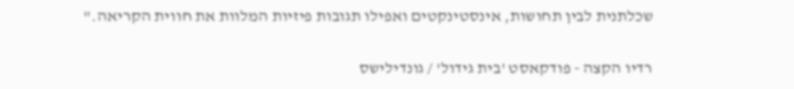שכלתנית לבין תחושות, אינסטינקטים ואפילו תגובות פיזיות המלוות את חווית הקריאה."

רדיו הקצה - פודקאסט 'בית גידול' / גונדילישס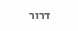דרור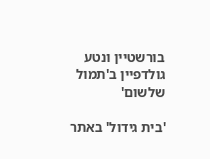בורשטיין ונטע גולדפיין ב'תמול שלשום'

'בית גידול' באתר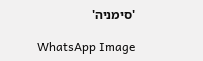'סימניה'

WhatsApp Image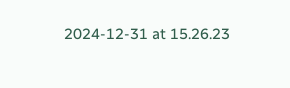2024-12-31 at 15.26.23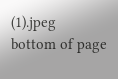(1).jpeg
bottom of page